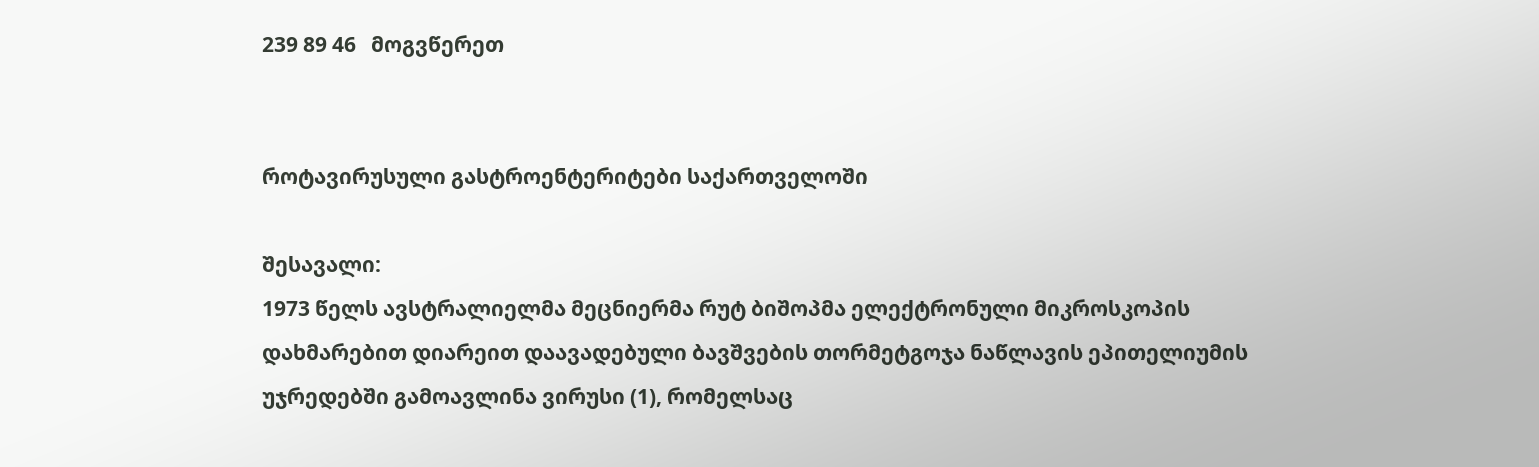239 89 46   მოგვწერეთ


როტავირუსული გასტროენტერიტები საქართველოში

შესავალი:
1973 წელს ავსტრალიელმა მეცნიერმა რუტ ბიშოპმა ელექტრონული მიკროსკოპის დახმარებით დიარეით დაავადებული ბავშვების თორმეტგოჯა ნაწლავის ეპითელიუმის უჯრედებში გამოავლინა ვირუსი (1), რომელსაც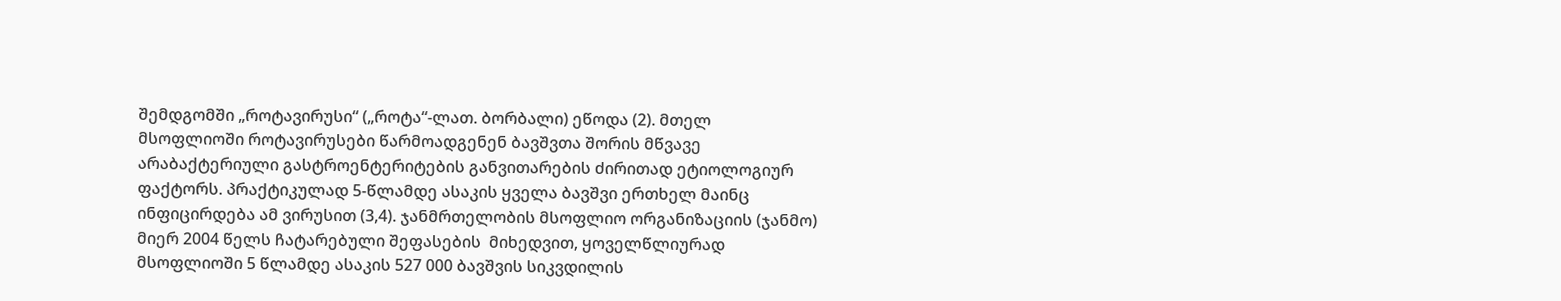შემდგომში „როტავირუსი“ („როტა“-ლათ. ბორბალი) ეწოდა (2). მთელ მსოფლიოში როტავირუსები წარმოადგენენ ბავშვთა შორის მწვავე არაბაქტერიული გასტროენტერიტების განვითარების ძირითად ეტიოლოგიურ ფაქტორს. პრაქტიკულად 5-წლამდე ასაკის ყველა ბავშვი ერთხელ მაინც ინფიცირდება ამ ვირუსით (3,4). ჯანმრთელობის მსოფლიო ორგანიზაციის (ჯანმო) მიერ 2004 წელს ჩატარებული შეფასების  მიხედვით, ყოველწლიურად მსოფლიოში 5 წლამდე ასაკის 527 000 ბავშვის სიკვდილის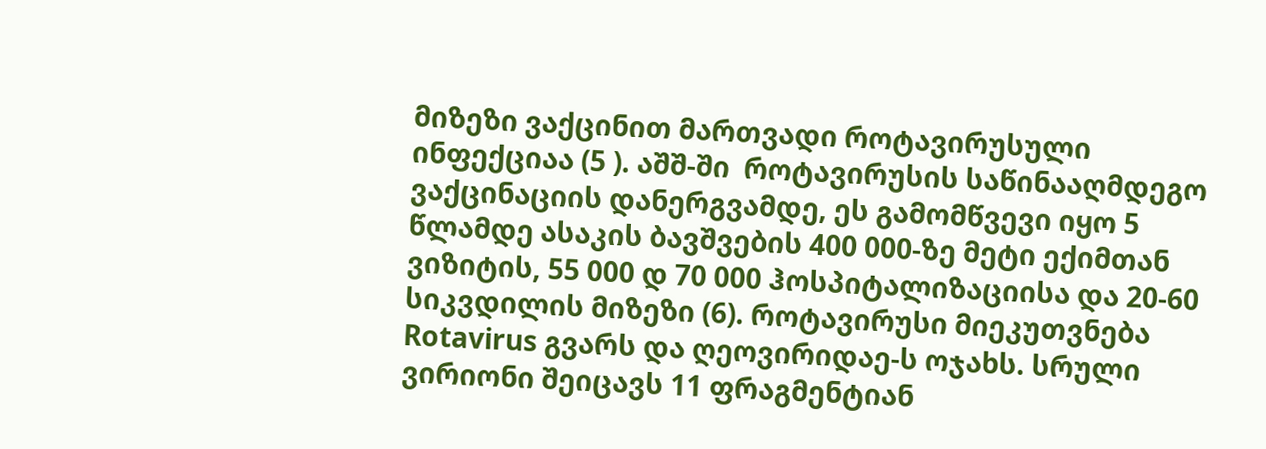მიზეზი ვაქცინით მართვადი როტავირუსული ინფექციაა (5 ). აშშ-ში  როტავირუსის საწინააღმდეგო ვაქცინაციის დანერგვამდე, ეს გამომწვევი იყო 5 წლამდე ასაკის ბავშვების 400 000-ზე მეტი ექიმთან  ვიზიტის, 55 000 დ 70 000 ჰოსპიტალიზაციისა და 20-60  სიკვდილის მიზეზი (6). როტავირუსი მიეკუთვნება Rotavirus გვარს და ღეოვირიდაე-ს ოჯახს. სრული ვირიონი შეიცავს 11 ფრაგმენტიან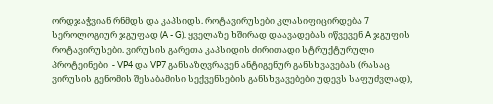ორდჯაჭვიან რნმდს და კაპსიდს. როტავირუსები კლასიფიცირდება 7 სეროლოგიურ ჯგუფად (A - G). ყველაზე ხშირად დაავადებას იწვევენ A ჯგუფის როტავირუსები. ვირუსის გარეთა კაპსიდის ძირითადი სტრუქტურული პროტეინები  - VP4 და VP7 განსაზღვრავენ ანტიგენურ განსხვავებას (რასაც ვირუსის გენომის შესაბამისი სექვენსების განსხვავებები უდევს საფუძვლად),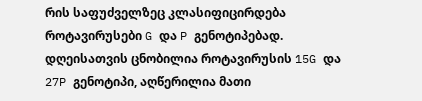რის საფუძველზეც კლასიფიცირდება როტავირუსები G და P გენოტიპებად. დღეისათვის ცნობილია როტავირუსის 15G და 27P გენოტიპი, აღწერილია მათი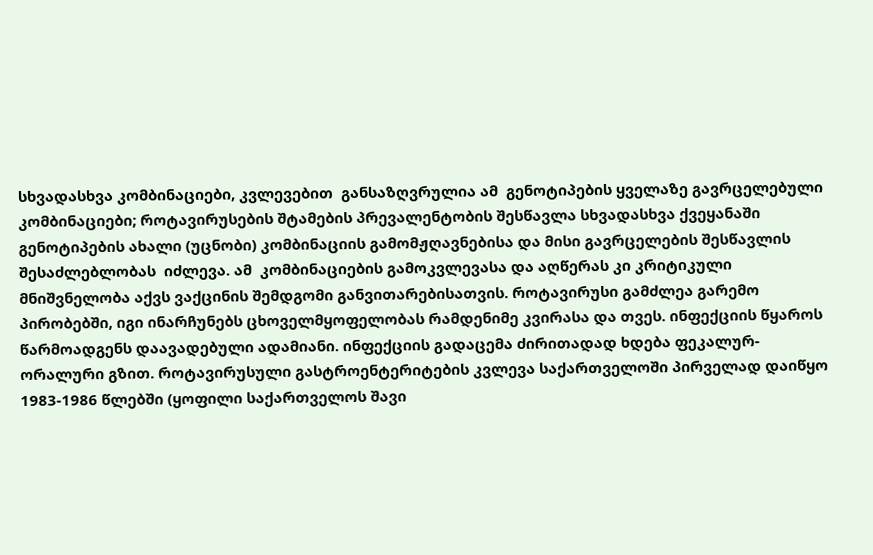სხვადასხვა კომბინაციები, კვლევებით  განსაზღვრულია ამ  გენოტიპების ყველაზე გავრცელებული კომბინაციები; როტავირუსების შტამების პრევალენტობის შესწავლა სხვადასხვა ქვეყანაში გენოტიპების ახალი (უცნობი) კომბინაციის გამომჟღავნებისა და მისი გავრცელების შესწავლის შესაძლებლობას  იძლევა. ამ  კომბინაციების გამოკვლევასა და აღწერას კი კრიტიკული მნიშვნელობა აქვს ვაქცინის შემდგომი განვითარებისათვის. როტავირუსი გამძლეა გარემო პირობებში, იგი ინარჩუნებს ცხოველმყოფელობას რამდენიმე კვირასა და თვეს. ინფექციის წყაროს წარმოადგენს დაავადებული ადამიანი. ინფექციის გადაცემა ძირითადად ხდება ფეკალურ-ორალური გზით. როტავირუსული გასტროენტერიტების კვლევა საქართველოში პირველად დაიწყო 1983-1986 წლებში (ყოფილი საქართველოს შავი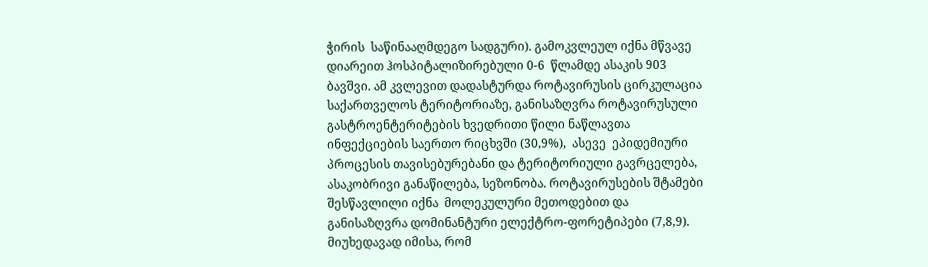ჭირის  საწინააღმდეგო სადგური). გამოკვლეულ იქნა მწვავე დიარეით ჰოსპიტალიზირებული 0-6  წლამდე ასაკის 903 ბავშვი. ამ კვლევით დადასტურდა როტავირუსის ცირკულაცია საქართველოს ტერიტორიაზე, განისაზღვრა როტავირუსული გასტროენტერიტების ხვედრითი წილი ნაწლავთა ინფექციების საერთო რიცხვში (30,9%),  ასევე  ეპიდემიური პროცესის თავისებურებანი და ტერიტორიული გავრცელება, ასაკობრივი განაწილება, სეზონობა. როტავირუსების შტამები შესწავლილი იქნა  მოლეკულური მეთოდებით და განისაზღვრა დომინანტური ელექტრო-ფორეტიპები (7,8,9). მიუხედავად იმისა, რომ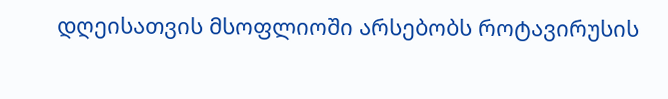დღეისათვის მსოფლიოში არსებობს როტავირუსის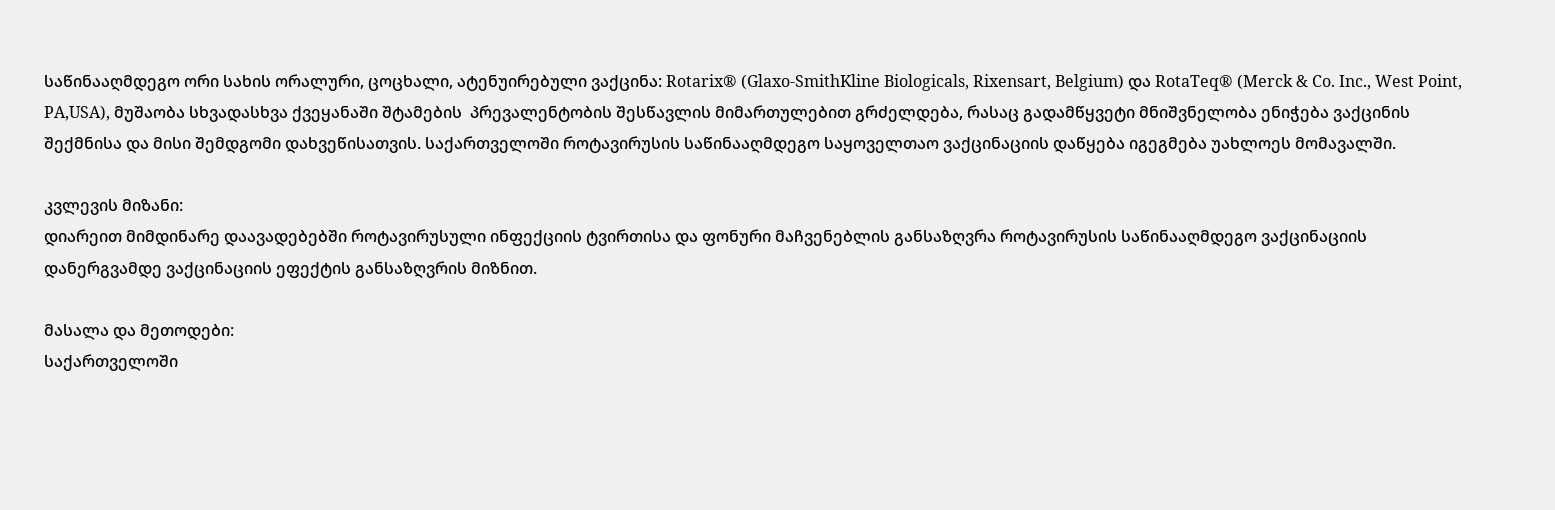საწინააღმდეგო ორი სახის ორალური, ცოცხალი, ატენუირებული ვაქცინა: Rotarix® (Glaxo-SmithKline Biologicals, Rixensart, Belgium) და RotaTeq® (Merck & Co. Inc., West Point, PA,USA), მუშაობა სხვადასხვა ქვეყანაში შტამების  პრევალენტობის შესწავლის მიმართულებით გრძელდება, რასაც გადამწყვეტი მნიშვნელობა ენიჭება ვაქცინის შექმნისა და მისი შემდგომი დახვეწისათვის. საქართველოში როტავირუსის საწინააღმდეგო საყოველთაო ვაქცინაციის დაწყება იგეგმება უახლოეს მომავალში.

კვლევის მიზანი:
დიარეით მიმდინარე დაავადებებში როტავირუსული ინფექციის ტვირთისა და ფონური მაჩვენებლის განსაზღვრა როტავირუსის საწინააღმდეგო ვაქცინაციის დანერგვამდე ვაქცინაციის ეფექტის განსაზღვრის მიზნით.

მასალა და მეთოდები:
საქართველოში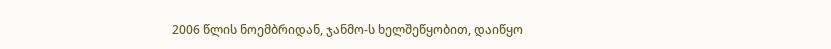2006 წლის ნოემბრიდან, ჯანმო-ს ხელშეწყობით, დაიწყო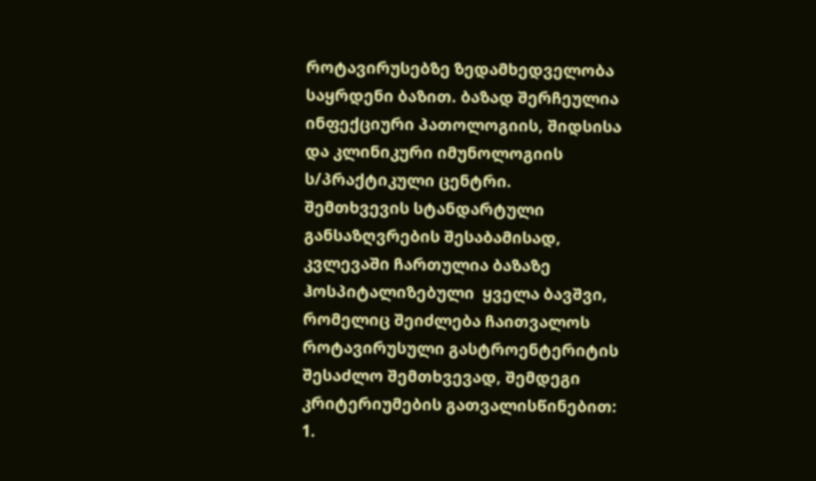როტავირუსებზე ზედამხედველობა საყრდენი ბაზით. ბაზად შერჩეულია ინფექციური პათოლოგიის, შიდსისა და კლინიკური იმუნოლოგიის ს/პრაქტიკული ცენტრი.
შემთხვევის სტანდარტული განსაზღვრების შესაბამისად, კვლევაში ჩართულია ბაზაზე ჰოსპიტალიზებული  ყველა ბავშვი, რომელიც შეიძლება ჩაითვალოს როტავირუსული გასტროენტერიტის შესაძლო შემთხვევად, შემდეგი კრიტერიუმების გათვალისწინებით:
1.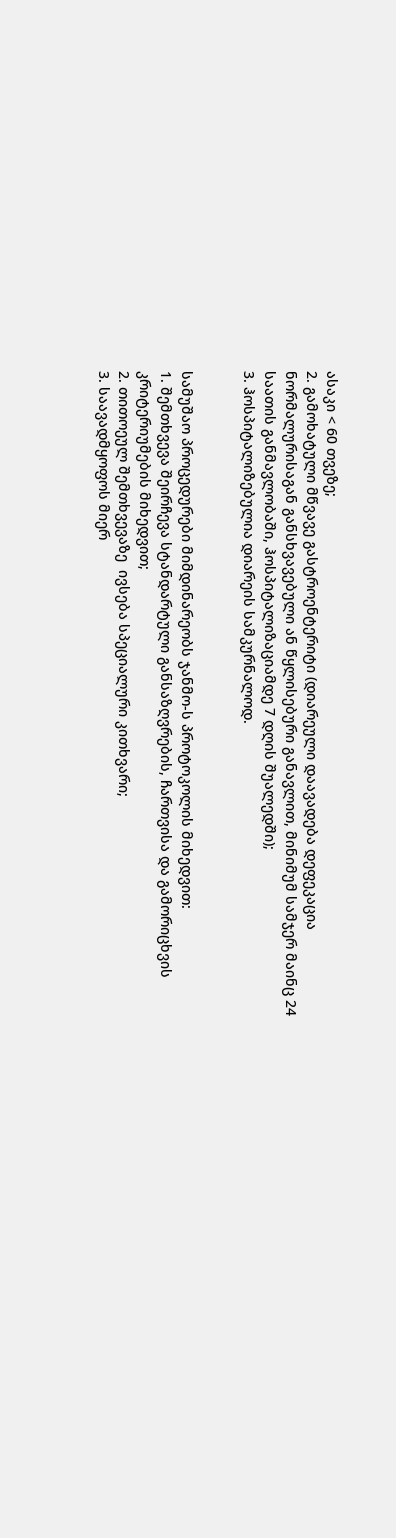ასაკი < 60 თვეზე;
2. გამოხატული მწვავე გასტროენტერიტი (დიარეული დაავადება დეფეკაცია ნორმალურისაგან განსხვავებული ან წყლისებური განავლით, მინიმუმ სამჯერ მაინც 24 საათის განმავლობაში, ჰოსპიტალიზაციამდე 7 დღის შუალედში);
3. ჰოსპიტალიზებულია დიარეის სამკურნალოდ.


სამუშაო პროცედურები მიმდინარეობს ჯანმო-ს პროტოკოლის მიხედვით:
1. შემთხვევა შეირჩევა სტანდარტული განსაზღვრების, ჩართვისა და გამორიცხვის კრიტერიუმების მიხედვით;
2. თითოეულ შემთხვევაზე  ივსება სპეციალური კითხვარი;
3. საავადმყოფოს მიერ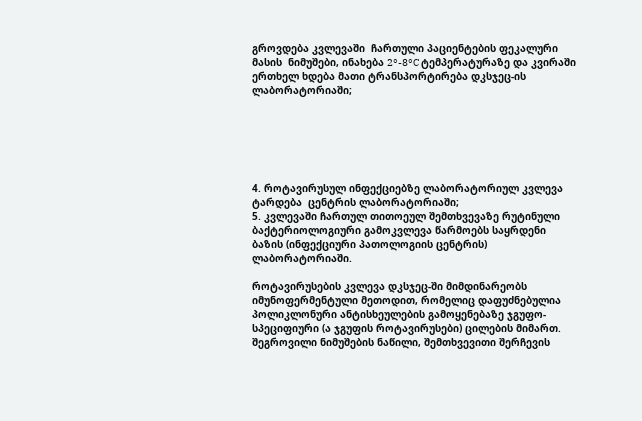გროვდება კვლევაში  ჩართული პაციენტების ფეკალური მასის  ნიმუშები, ინახება 2°-8°C ტემპერატურაზე და კვირაში ერთხელ ხდება მათი ტრანსპორტირება დკსჯეც-ის ლაბორატორიაში;






4. როტავირუსულ ინფექციებზე ლაბორატორიულ კვლევა ტარდება  ცენტრის ლაბორატორიაში;
5. კვლევაში ჩართულ თითოეულ შემთხვევაზე რუტინული ბაქტერიოლოგიური გამოკვლევა წარმოებს საყრდენი ბაზის (ინფექციური პათოლოგიის ცენტრის) ლაბორატორიაში.

როტავირუსების კვლევა დკსჯეც-ში მიმდინარეობს იმუნოფერმენტული მეთოდით, რომელიც დაფუძნებულია პოლიკლონური ანტისხეულების გამოყენებაზე ჯგუფო-სპეციფიური (ა ჯგუფის როტავირუსები) ცილების მიმართ.
შეგროვილი ნიმუშების ნაწილი, შემთხვევითი შერჩევის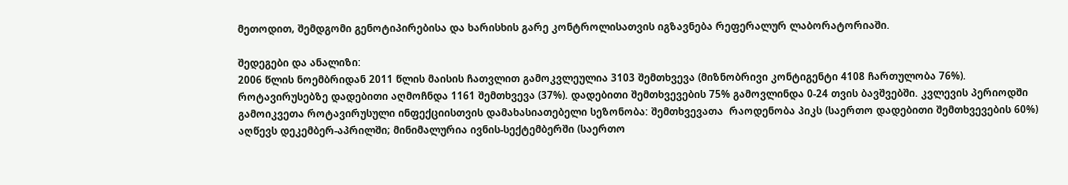მეთოდით, შემდგომი გენოტიპირებისა და ხარისხის გარე კონტროლისათვის იგზავნება რეფერალურ ლაბორატორიაში.

შედეგები და ანალიზი:
2006 წლის ნოემბრიდან 2011 წლის მაისის ჩათვლით გამოკვლეულია 3103 შემთხვევა (მიზნობრივი კონტიგენტი 4108 ჩართულობა 76%). როტავირუსებზე დადებითი აღმოჩნდა 1161 შემთხვევა (37%). დადებითი შემთხვევების 75% გამოვლინდა 0-24 თვის ბავშვებში. კვლევის პერიოდში გამოიკვეთა როტავირუსული ინფექციისთვის დამახასიათებელი სეზონობა: შემთხვევათა  რაოდენობა პიკს (საერთო დადებითი შემთხვევების 60%) აღწევს დეკემბერ-აპრილში; მინიმალურია ივნის-სექტემბერში (საერთო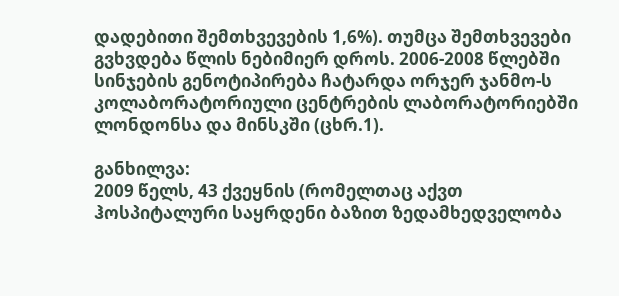დადებითი შემთხვევების 1,6%). თუმცა შემთხვევები გვხვდება წლის ნებიმიერ დროს. 2006-2008 წლებში სინჯების გენოტიპირება ჩატარდა ორჯერ ჯანმო-ს კოლაბორატორიული ცენტრების ლაბორატორიებში ლონდონსა და მინსკში (ცხრ.1).

განხილვა:
2009 წელს, 43 ქვეყნის (რომელთაც აქვთ ჰოსპიტალური საყრდენი ბაზით ზედამხედველობა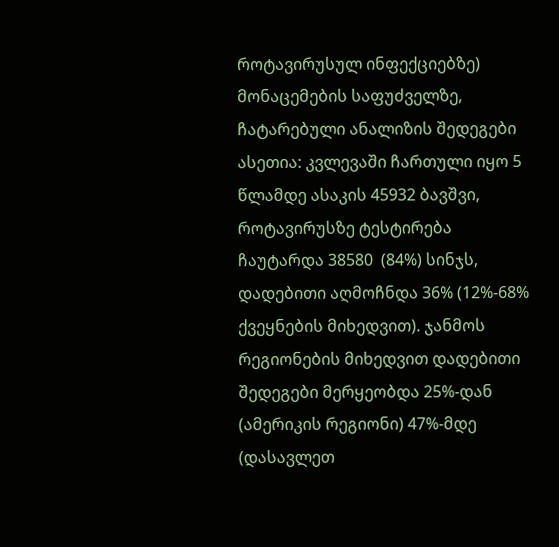როტავირუსულ ინფექციებზე) მონაცემების საფუძველზე, ჩატარებული ანალიზის შედეგები ასეთია: კვლევაში ჩართული იყო 5 წლამდე ასაკის 45932 ბავშვი, როტავირუსზე ტესტირება  ჩაუტარდა 38580  (84%) სინჯს, დადებითი აღმოჩნდა 36% (12%-68% ქვეყნების მიხედვით). ჯანმოს რეგიონების მიხედვით დადებითი შედეგები მერყეობდა 25%-დან (ამერიკის რეგიონი) 47%-მდე (დასავლეთ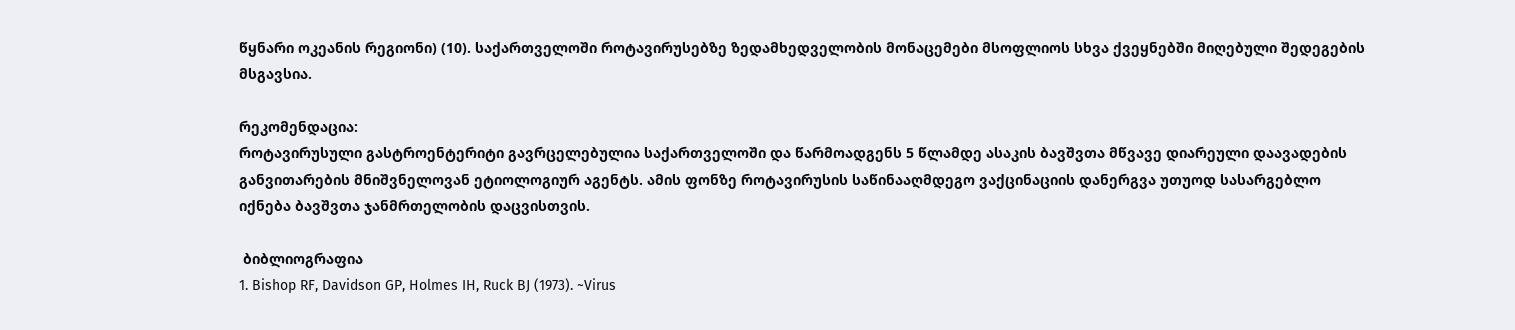წყნარი ოკეანის რეგიონი) (10). საქართველოში როტავირუსებზე ზედამხედველობის მონაცემები მსოფლიოს სხვა ქვეყნებში მიღებული შედეგების მსგავსია.

რეკომენდაცია:
როტავირუსული გასტროენტერიტი გავრცელებულია საქართველოში და წარმოადგენს 5 წლამდე ასაკის ბავშვთა მწვავე დიარეული დაავადების განვითარების მნიშვნელოვან ეტიოლოგიურ აგენტს. ამის ფონზე როტავირუსის საწინააღმდეგო ვაქცინაციის დანერგვა უთუოდ სასარგებლო იქნება ბავშვთა ჯანმრთელობის დაცვისთვის.

 ბიბლიოგრაფია
1. Bishop RF, Davidson GP, Holmes IH, Ruck BJ (1973). ~Virus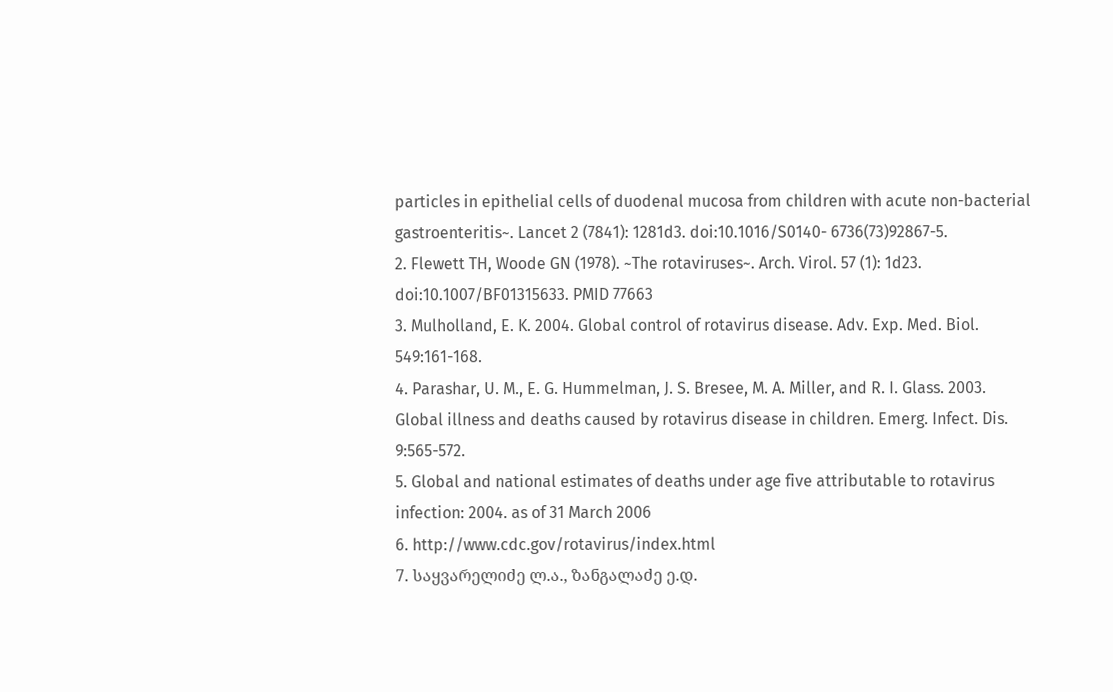particles in epithelial cells of duodenal mucosa from children with acute non-bacterial gastroenteritis~. Lancet 2 (7841): 1281d3. doi:10.1016/S0140- 6736(73)92867-5.
2. Flewett TH, Woode GN (1978). ~The rotaviruses~. Arch. Virol. 57 (1): 1d23. doi:10.1007/BF01315633. PMID 77663
3. Mulholland, E. K. 2004. Global control of rotavirus disease. Adv. Exp. Med. Biol. 549:161-168.
4. Parashar, U. M., E. G. Hummelman, J. S. Bresee, M. A. Miller, and R. I. Glass. 2003. Global illness and deaths caused by rotavirus disease in children. Emerg. Infect. Dis. 9:565-572.
5. Global and national estimates of deaths under age five attributable to rotavirus infection: 2004. as of 31 March 2006
6. http://www.cdc.gov/rotavirus/index.html
7. საყვარელიძე ლ.ა., ზანგალაძე ე.დ.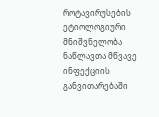როტავირუსების ეტიოლოგიური მნიშვნელობა ნაწლავთა მწვავე ინფექციის განვითარებაში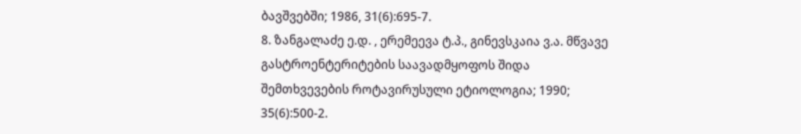ბავშვებში; 1986, 31(6):695-7.
8. ზანგალაძე ე.დ. , ერემეევა ტ.პ., გინევსკაია ვ.ა. მწვავე გასტროენტერიტების საავადმყოფოს შიდა შემთხვევების როტავირუსული ეტიოლოგია; 1990; 35(6):500-2.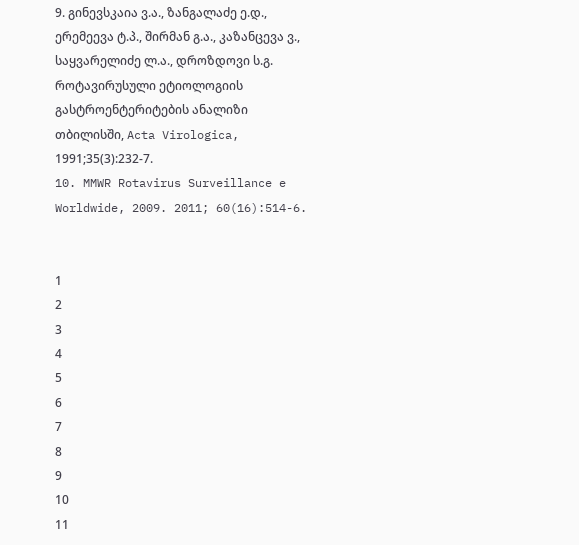9. გინევსკაია ვ.ა., ზანგალაძე ე.დ., ერემეევა ტ.პ., შირმან გ.ა., კაზანცევა ვ., საყვარელიძე ლ.ა., დროზდოვი ს.გ. როტავირუსული ეტიოლოგიის გასტროენტერიტების ანალიზი თბილისში, Acta Virologica, 1991;35(3):232-7.
10. MMWR Rotavirus Surveillance e Worldwide, 2009. 2011; 60(16):514-6.


1
2
3
4
5
6
7
8
9
10
11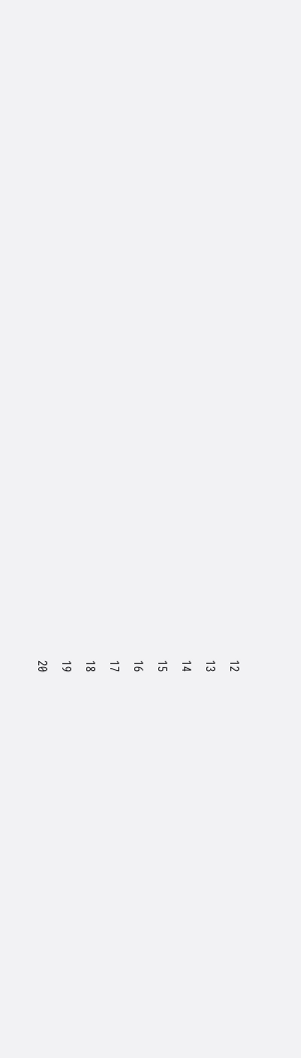12
13
14
15
16
17
18
19
20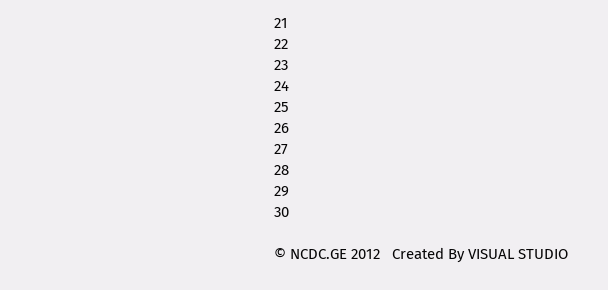21
22
23
24
25
26
27
28
29
30

© NCDC.GE 2012   Created By VISUAL STUDIO